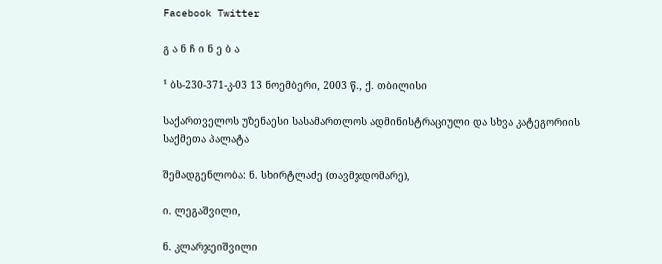Facebook Twitter

გ ა ნ ჩ ი ნ ე ბ ა

¹ ბს-230-371-კ-03 13 ნოემბერი, 2003 წ., ქ. თბილისი

საქართველოს უზენაესი სასამართლოს ადმინისტრაციული და სხვა კატეგორიის საქმეთა პალატა

შემადგენლობა: ნ. სხირტლაძე (თავმჯდომარე),

ი. ლეგაშვილი,

ნ. კლარჯეიშვილი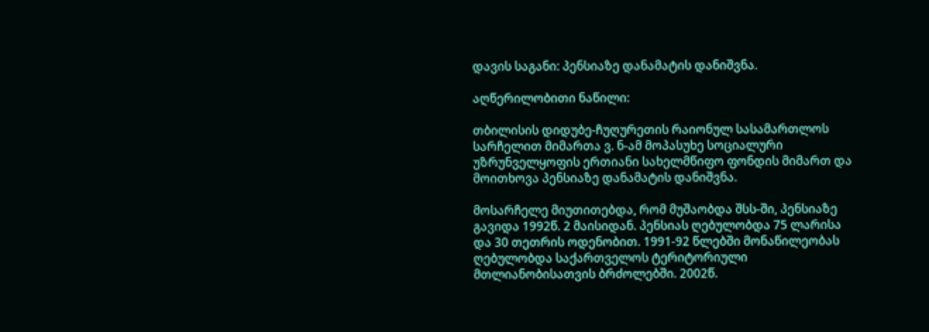დავის საგანი: პენსიაზე დანამატის დანიშვნა.

აღწერილობითი ნაწილი:

თბილისის დიდუბე-ჩუღურეთის რაიონულ სასამართლოს სარჩელით მიმართა ვ. ნ-ამ მოპასუხე სოციალური უზრუნველყოფის ერთიანი სახელმწიფო ფონდის მიმართ და მოითხოვა პენსიაზე დანამატის დანიშვნა.

მოსარჩელე მიუთითებდა, რომ მუშაობდა შსს-ში, პენსიაზე გავიდა 1992წ. 2 მაისიდან. პენსიას ღებულობდა 75 ლარისა და 30 თეთრის ოდენობით. 1991-92 წლებში მონაწილეობას ღებულობდა საქართველოს ტერიტორიული მთლიანობისათვის ბრძოლებში. 2002წ.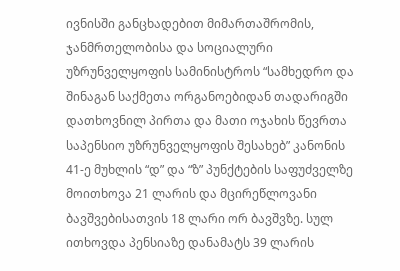ივნისში განცხადებით მიმართაშრომის, ჯანმრთელობისა და სოციალური უზრუნველყოფის სამინისტროს “სამხედრო და შინაგან საქმეთა ორგანოებიდან თადარიგში დათხოვნილ პირთა და მათი ოჯახის წევრთა საპენსიო უზრუნველყოფის შესახებ” კანონის 41-ე მუხლის “დ” და “ზ” პუნქტების საფუძველზე მოითხოვა 21 ლარის და მცირეწლოვანი ბავშვებისათვის 18 ლარი ორ ბავშვზე. სულ ითხოვდა პენსიაზე დანამატს 39 ლარის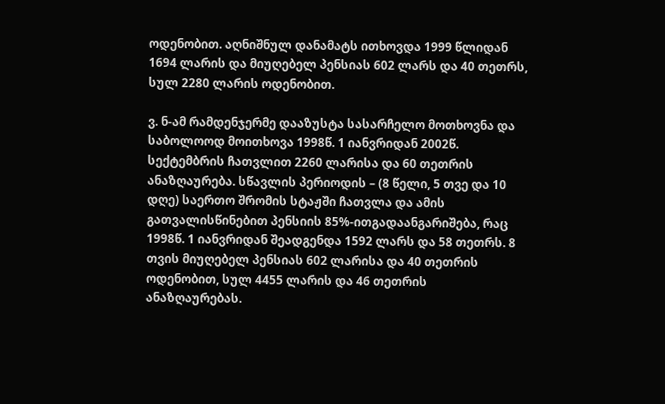ოდენობით. აღნიშნულ დანამატს ითხოვდა 1999 წლიდან 1694 ლარის და მიუღებელ პენსიას 602 ლარს და 40 თეთრს, სულ 2280 ლარის ოდენობით.

ვ. ნ-ამ რამდენჯერმე დააზუსტა სასარჩელო მოთხოვნა და საბოლოოდ მოითხოვა 1998წ. 1 იანვრიდან 2002წ. სექტემბრის ჩათვლით 2260 ლარისა და 60 თეთრის ანაზღაურება. სწავლის პერიოდის – (8 წელი, 5 თვე და 10 დღე) საერთო შრომის სტაჟში ჩათვლა და ამის გათვალისწინებით პენსიის 85%-ითგადაანგარიშება, რაც 1998წ. 1 იანვრიდან შეადგენდა 1592 ლარს და 58 თეთრს. 8 თვის მიუღებელ პენსიას 602 ლარისა და 40 თეთრის ოდენობით, სულ 4455 ლარის და 46 თეთრის ანაზღაურებას.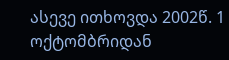ასევე ითხოვდა 2002წ. 1 ოქტომბრიდან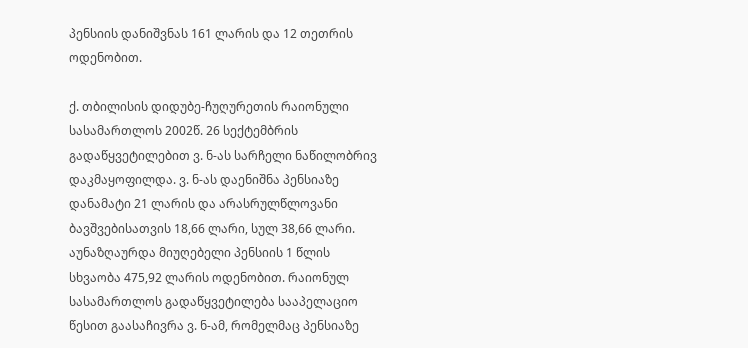პენსიის დანიშვნას 161 ლარის და 12 თეთრის ოდენობით.

ქ. თბილისის დიდუბე-ჩუღურეთის რაიონული სასამართლოს 2002წ. 26 სექტემბრის გადაწყვეტილებით ვ. ნ-ას სარჩელი ნაწილობრივ დაკმაყოფილდა. ვ. ნ-ას დაენიშნა პენსიაზე დანამატი 21 ლარის და არასრულწლოვანი ბავშვებისათვის 18,66 ლარი, სულ 38,66 ლარი. აუნაზღაურდა მიუღებელი პენსიის 1 წლის სხვაობა 475,92 ლარის ოდენობით. რაიონულ სასამართლოს გადაწყვეტილება სააპელაციო წესით გაასაჩივრა ვ. ნ-ამ, რომელმაც პენსიაზე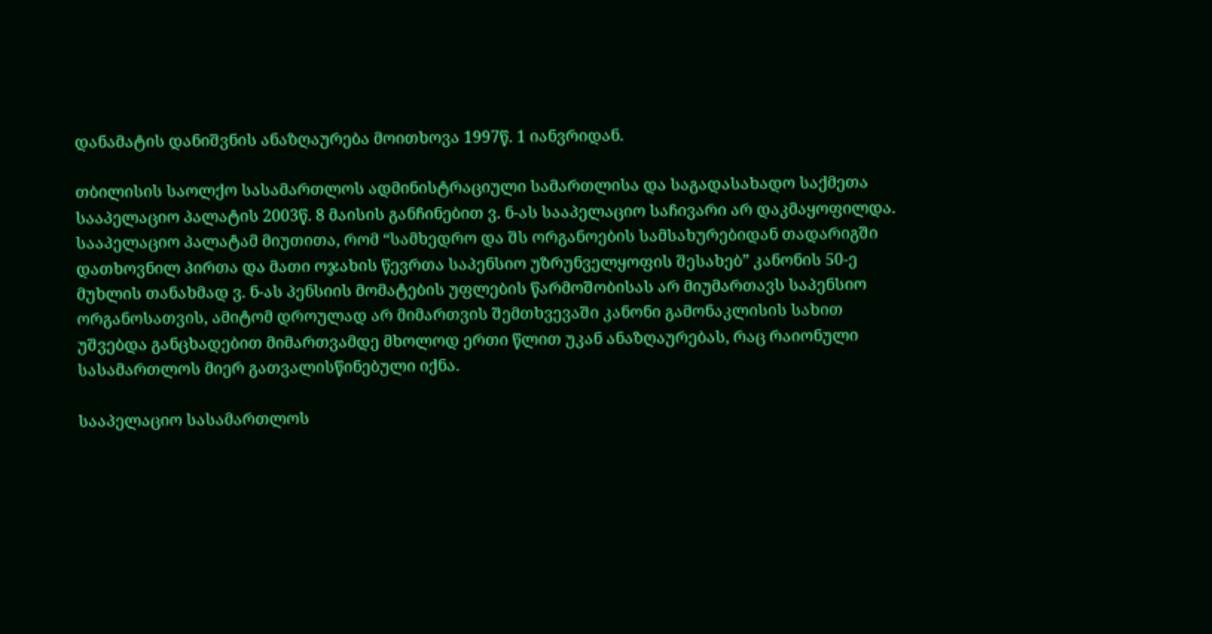დანამატის დანიშვნის ანაზღაურება მოითხოვა 1997წ. 1 იანვრიდან.

თბილისის საოლქო სასამართლოს ადმინისტრაციული სამართლისა და საგადასახადო საქმეთა სააპელაციო პალატის 2003წ. 8 მაისის განჩინებით ვ. ნ-ას სააპელაციო საჩივარი არ დაკმაყოფილდა. სააპელაციო პალატამ მიუთითა, რომ “სამხედრო და შს ორგანოების სამსახურებიდან თადარიგში დათხოვნილ პირთა და მათი ოჯახის წევრთა საპენსიო უზრუნველყოფის შესახებ” კანონის 50-ე მუხლის თანახმად ვ. ნ-ას პენსიის მომატების უფლების წარმოშობისას არ მიუმართავს საპენსიო ორგანოსათვის, ამიტომ დროულად არ მიმართვის შემთხვევაში კანონი გამონაკლისის სახით უშვებდა განცხადებით მიმართვამდე მხოლოდ ერთი წლით უკან ანაზღაურებას, რაც რაიონული სასამართლოს მიერ გათვალისწინებული იქნა.

სააპელაციო სასამართლოს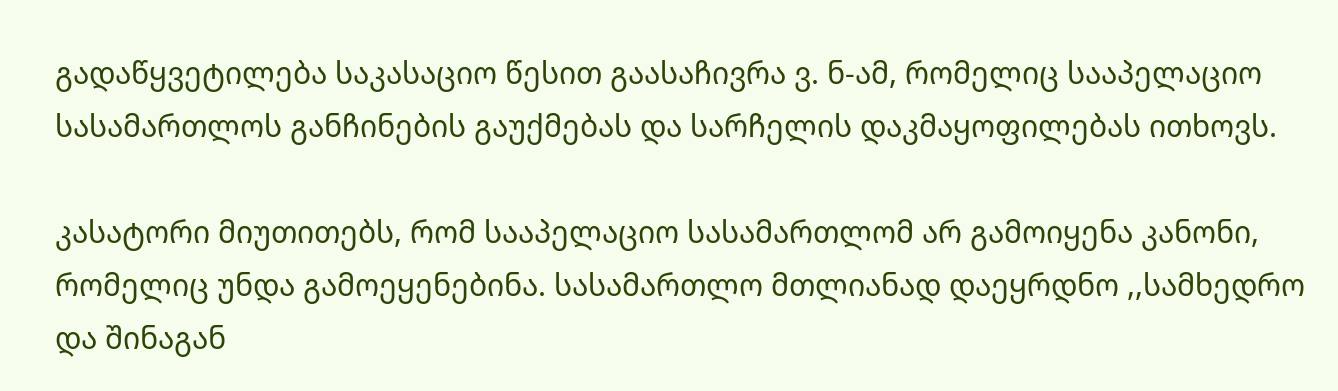გადაწყვეტილება საკასაციო წესით გაასაჩივრა ვ. ნ-ამ, რომელიც სააპელაციო სასამართლოს განჩინების გაუქმებას და სარჩელის დაკმაყოფილებას ითხოვს.

კასატორი მიუთითებს, რომ სააპელაციო სასამართლომ არ გამოიყენა კანონი, რომელიც უნდა გამოეყენებინა. სასამართლო მთლიანად დაეყრდნო ,,სამხედრო და შინაგან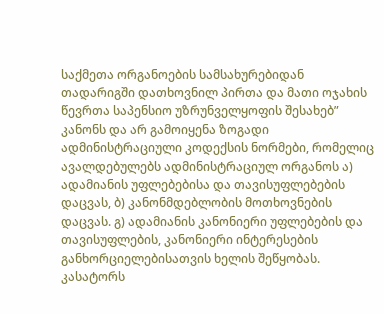საქმეთა ორგანოების სამსახურებიდან თადარიგში დათხოვნილ პირთა და მათი ოჯახის წევრთა საპენსიო უზრუნველყოფის შესახებ” კანონს და არ გამოიყენა ზოგადი ადმინისტრაციული კოდექსის ნორმები, რომელიც ავალდებულებს ადმინისტრაციულ ორგანოს ა) ადამიანის უფლებებისა და თავისუფლებების დაცვას, ბ) კანონმდებლობის მოთხოვნების დაცვას. გ) ადამიანის კანონიერი უფლებების და თავისუფლების, კანონიერი ინტერესების განხორციელებისათვის ხელის შეწყობას. კასატორს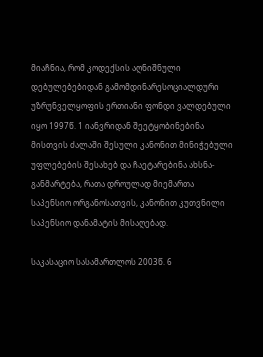მიაჩნია, რომ კოდექსის აღნიშნული დებულებებიდან გამომდინარესოციალდური უზრუნველყოფის ერთიანი ფონდი ვალდებული იყო 1997წ. 1 იანვრიდან შეეტყობინებინა მისთვის ძალაში შესული კანონით მინიჭებული უფლებების შესახებ და ჩაეტარებინა ახსნა-განმარტება, რათა დროულად მიემართა საპენსიო ორგანოსათვის, კანონით კუთვნილი საპენსიო დანამატის მისაღებად.

საკასაციო სასამართლოს 2003წ. 6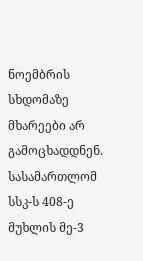ნოემბრის სხდომაზე მხარეები არ გამოცხადდნენ. სასამართლომ სსკ-ს 408-ე მუხლის მე-3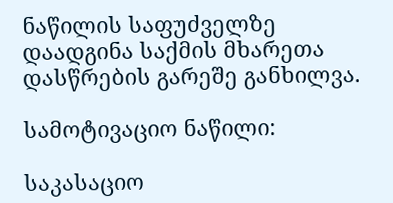ნაწილის საფუძველზე დაადგინა საქმის მხარეთა დასწრების გარეშე განხილვა.

სამოტივაციო ნაწილი:

საკასაციო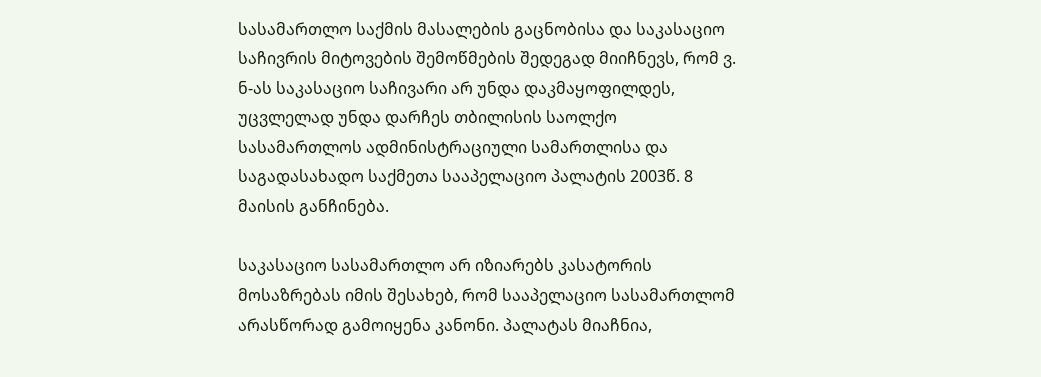სასამართლო საქმის მასალების გაცნობისა და საკასაციო საჩივრის მიტოვების შემოწმების შედეგად მიიჩნევს, რომ ვ. ნ-ას საკასაციო საჩივარი არ უნდა დაკმაყოფილდეს, უცვლელად უნდა დარჩეს თბილისის საოლქო სასამართლოს ადმინისტრაციული სამართლისა და საგადასახადო საქმეთა სააპელაციო პალატის 2003წ. 8 მაისის განჩინება.

საკასაციო სასამართლო არ იზიარებს კასატორის მოსაზრებას იმის შესახებ, რომ სააპელაციო სასამართლომ არასწორად გამოიყენა კანონი. პალატას მიაჩნია,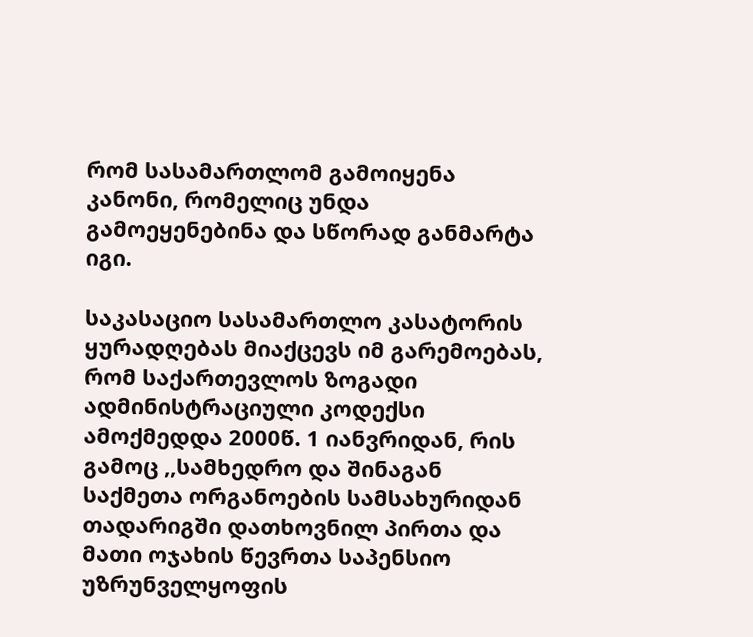რომ სასამართლომ გამოიყენა კანონი, რომელიც უნდა გამოეყენებინა და სწორად განმარტა იგი.

საკასაციო სასამართლო კასატორის ყურადღებას მიაქცევს იმ გარემოებას, რომ საქართევლოს ზოგადი ადმინისტრაციული კოდექსი ამოქმედდა 2000წ. 1 იანვრიდან, რის გამოც ,,სამხედრო და შინაგან საქმეთა ორგანოების სამსახურიდან თადარიგში დათხოვნილ პირთა და მათი ოჯახის წევრთა საპენსიო უზრუნველყოფის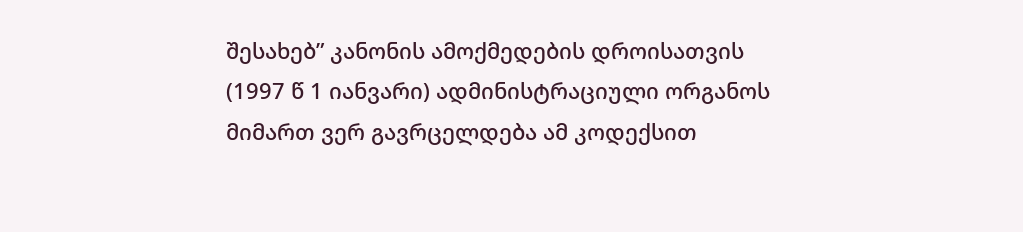შესახებ” კანონის ამოქმედების დროისათვის (1997 წ 1 იანვარი) ადმინისტრაციული ორგანოს მიმართ ვერ გავრცელდება ამ კოდექსით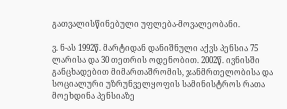გათვალისწინებული უფლება-მოვალეობანი.

ვ. ნ-ას 1992წ. მარტიდან დანიშნული აქვს პენსია 75 ლარისა და 30 თეთრის ოდენობით. 2002წ. ივნისში განცხადებით მიმართაშრომის, ჯანმრთელობისა და სოციალური უზრუნველყოფის სამინისტროს რათა მოეხდინა პენსიაზე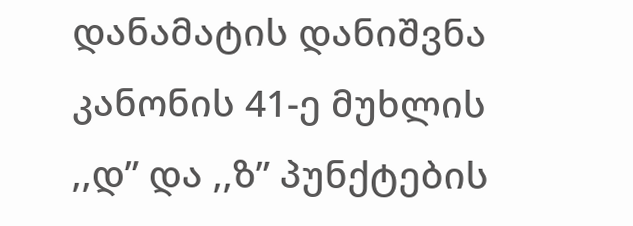დანამატის დანიშვნა კანონის 41-ე მუხლის ,,დ” და ,,ზ” პუნქტების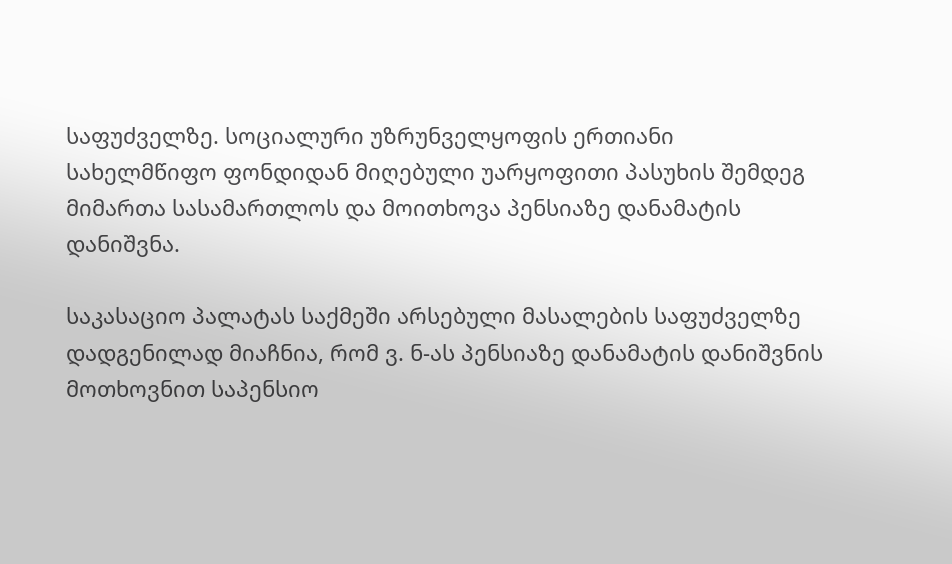საფუძველზე. სოციალური უზრუნველყოფის ერთიანი სახელმწიფო ფონდიდან მიღებული უარყოფითი პასუხის შემდეგ მიმართა სასამართლოს და მოითხოვა პენსიაზე დანამატის დანიშვნა.

საკასაციო პალატას საქმეში არსებული მასალების საფუძველზე დადგენილად მიაჩნია, რომ ვ. ნ-ას პენსიაზე დანამატის დანიშვნის მოთხოვნით საპენსიო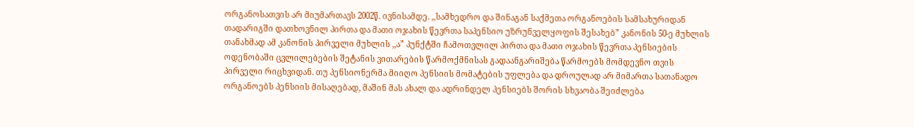ორგანოსათვის არ მიუმართავს 2002წ. ივნისამდე. ,,სამხედრო და შინაგან საქმეთა ორგანოების სამსახურიდან თადარიგში დათხოვნილ პირთა და მათი ოჯახის წევრთა საპენსიო უზრუნველყოფის შესახებ” კანონის 50-ე მუხლის თანახმად ამ კანონის პირველი მუხლის ,,ა” პუნქტში ჩამოთვლილ პირთა და მათი ოჯახის წევრთა პენსიების ოდენობაში ცვლილებების შეტანის ვითარების წარმოქმნისას გადაანგარიშება წარმოებს მომდევნო თვის პირველი რიცხვიდან. თუ პენსიონერმა მიიღო პენსიის მომატების უფლება და დროულად არ მიმართა სათანადო ორგანოებს პენსიის მისაღებად, მაშინ მას ახალ და ადრინდელ პენსიებს შორის სხვაობა შეიძლება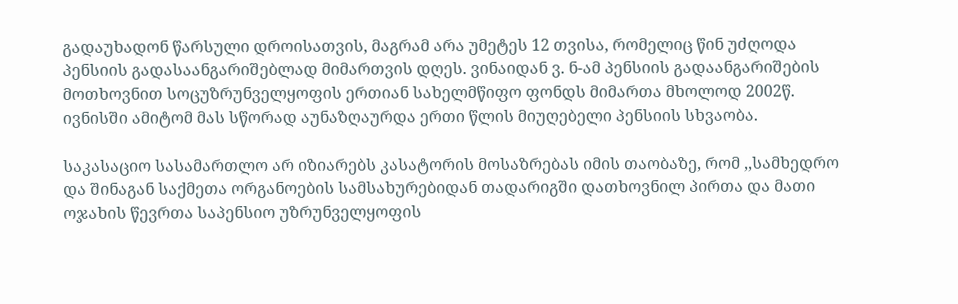გადაუხადონ წარსული დროისათვის, მაგრამ არა უმეტეს 12 თვისა, რომელიც წინ უძღოდა პენსიის გადასაანგარიშებლად მიმართვის დღეს. ვინაიდან ვ. ნ-ამ პენსიის გადაანგარიშების მოთხოვნით სოცუზრუნველყოფის ერთიან სახელმწიფო ფონდს მიმართა მხოლოდ 2002წ. ივნისში ამიტომ მას სწორად აუნაზღაურდა ერთი წლის მიუღებელი პენსიის სხვაობა.

საკასაციო სასამართლო არ იზიარებს კასატორის მოსაზრებას იმის თაობაზე, რომ ,,სამხედრო და შინაგან საქმეთა ორგანოების სამსახურებიდან თადარიგში დათხოვნილ პირთა და მათი ოჯახის წევრთა საპენსიო უზრუნველყოფის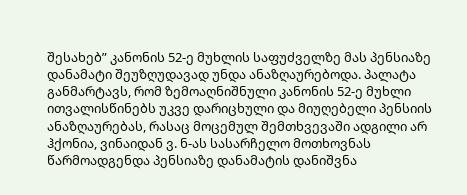შესახებ” კანონის 52-ე მუხლის საფუძველზე მას პენსიაზე დანამატი შეუზღუდავად უნდა ანაზღაურებოდა. პალატა განმარტავს, რომ ზემოაღნიშნული კანონის 52-ე მუხლი ითვალისწინებს უკვე დარიცხული და მიუღებელი პენსიის ანაზღაურებას, რასაც მოცემულ შემთხვევაში ადგილი არ ჰქონია, ვინაიდან ვ. ნ-ას სასარჩელო მოთხოვნას წარმოადგენდა პენსიაზე დანამატის დანიშვნა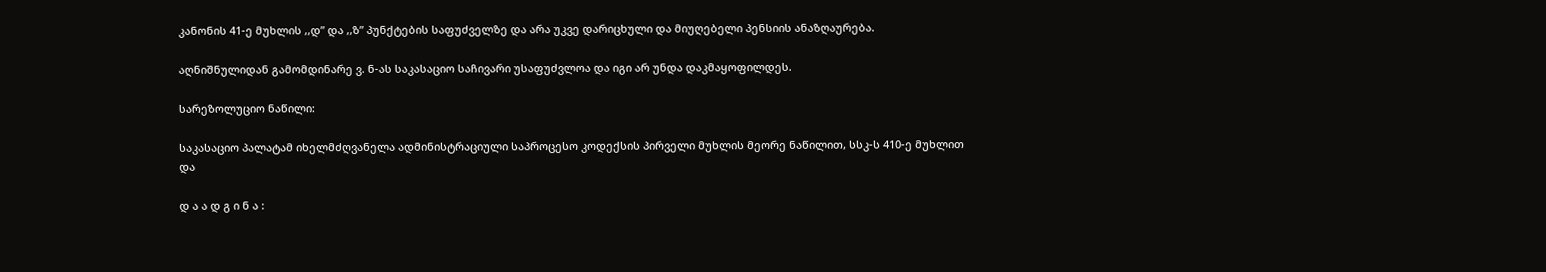კანონის 41-ე მუხლის ,,დ” და ,,ზ” პუნქტების საფუძველზე და არა უკვე დარიცხული და მიუღებელი პენსიის ანაზღაურება.

აღნიშნულიდან გამომდინარე ვ. ნ-ას საკასაციო საჩივარი უსაფუძვლოა და იგი არ უნდა დაკმაყოფილდეს.

სარეზოლუციო ნაწილი:

საკასაციო პალატამ იხელმძღვანელა ადმინისტრაციული საპროცესო კოდექსის პირველი მუხლის მეორე ნაწილით, სსკ-ს 410-ე მუხლით და

დ ა ა დ გ ი ნ ა :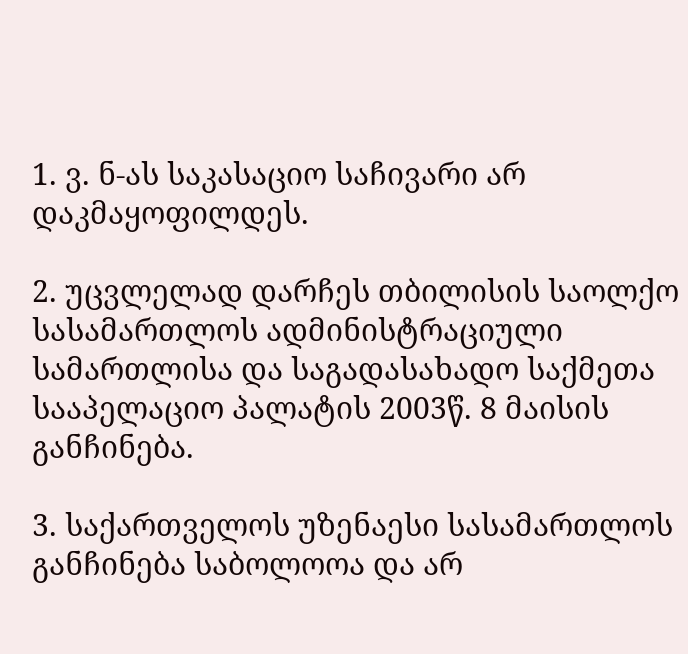1. ვ. ნ-ას საკასაციო საჩივარი არ დაკმაყოფილდეს.

2. უცვლელად დარჩეს თბილისის საოლქო სასამართლოს ადმინისტრაციული სამართლისა და საგადასახადო საქმეთა სააპელაციო პალატის 2003წ. 8 მაისის განჩინება.

3. საქართველოს უზენაესი სასამართლოს განჩინება საბოლოოა და არ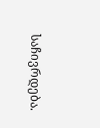საჩივრდება.